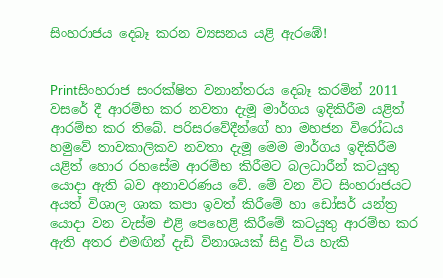සිංහරාජය දෙබෑ කරන ව්‍යසනය යළි ඇරඹේ!


Printසිංහරාජ සංරක්ෂිත වනාන්තරය දෙබෑ කරමින් 2011 වසරේ දී ආරම්භ කර නවතා දැමූ මාර්ගය ඉදිකිරීම යළිත් ආරම්භ කර තිබේ. පරිසරවේදීන්ගේ හා මහජන විරෝධය හමුවේ තාවකාලිකව නවතා දැමූ මෙම මාර්ගය ඉදිකිරීම යළිත් හොර රහසේම ආරම්භ කිරීමට බලධාරීන් කටයුතු යොදා ඇති බව අනාවරණය වේ. මේ වන විට සිංහරාජයට අයත් විශාල ශාක කපා ඉවත් කිරීමේ හා ඩෝසර් යන්ත්‍ර යොදා වන වැස්ම එළි පෙහෙළි කිරීමේ කටයුතු ආරම්භ කර ඇති අතර එමඟින් දැඩි විනාශයක් සිදු විය හැකි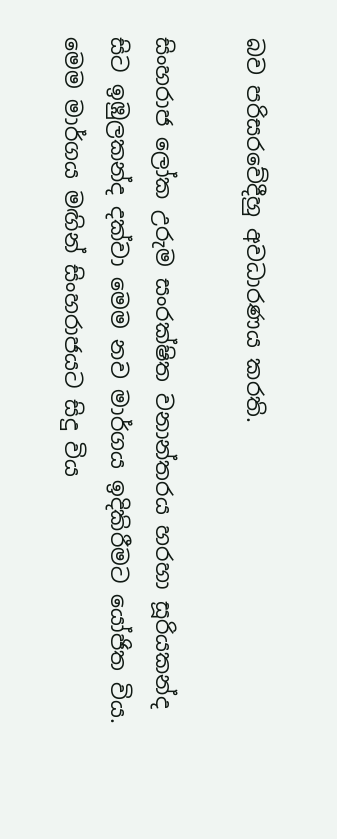බව පරිසරවේදීහු අවධාරණය කරති.

සිංහරාජ ලෝක උරුම සංරක්ෂිත වනාන්තරය හරහා සූරියකන්ද සිට ඉඹුලකන්ද දක්වා මෙම නව මාර්ගය ඉදිකිරීමට යෝජිත විය. මෙම මාර්ගය මඟින් සිංහරාජයට සිදු විය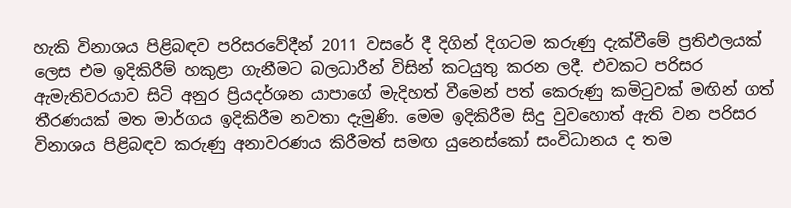හැකි විනාශය පිළිබඳව පරිසරවේදීන් 2011 වසරේ දී දිගින් දිගටම කරුණු දැක්වීමේ ප්‍රතිඵලයක් ලෙස එම ඉදිකිරීම් හකුළා ගැනීමට බලධාරීන් විසින් කටයුතු කරන ලදී. එවකට පරිසර ඇමැතිවරයාව සිටි අනුර ප්‍රියදර්ශන යාපාගේ මැදිහත් වීමෙන් පත් කෙරුණු කමිටුවක් මඟින් ගත් තීරණයක් මත මාර්ගය ඉදිකිරීම නවතා දැමුණි. මෙම ඉදිකිරීම සිදු වුවහොත් ඇති වන පරිසර විනාශය පිළිබඳව කරුණු අනාවරණය කිරීමත් සමඟ යුනෙස්කෝ සංවිධානය ද තම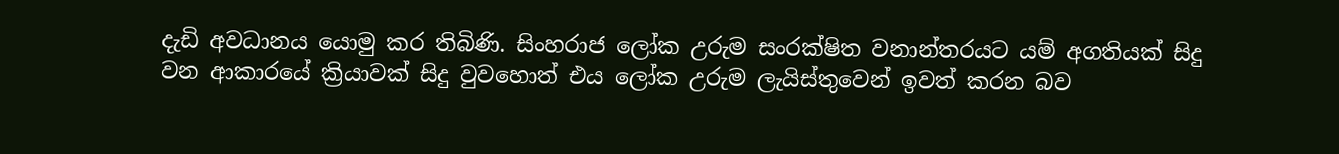දැඩි අවධානය යොමු කර තිබිණි. සිංහරාජ ලෝක උරුම සංරක්ෂිත වනාන්තරයට යම් අගතියක් සිදු වන ආකාරයේ ක්‍රියාවක් සිදු වුවහොත් එය ලෝක උරුම ලැයිස්තුවෙන් ඉවත් කරන බව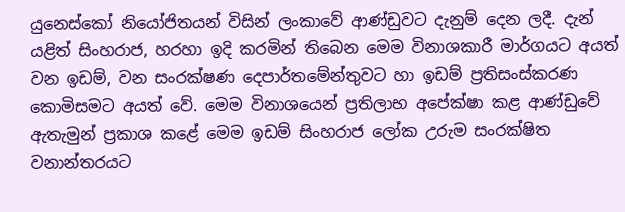යුනෙස්කෝ නියෝජිතයන් විසින් ලංකාවේ ආණ්ඩුවට දැනුම් දෙන ලදී. දැන් යළිත් සිංහරාජ, හරහා ඉදි කරමින් තිබෙන මෙම විනාශකාරී මාර්ගයට අයත් වන ඉඩම්, වන සංරක්ෂණ දෙපාර්තමේන්තුවට හා ඉඩම් ප්‍රතිසංස්කරණ කොමිසමට අයත් වේ. මෙම විනාශයෙන් ප්‍රතිලාභ අපේක්ෂා කළ ආණ්ඩුවේ ඇතැමුන් ප්‍රකාශ කළේ මෙම ඉඩම් සිංහරාජ ලෝක උරුම සංරක්ෂිත වනාන්තරයට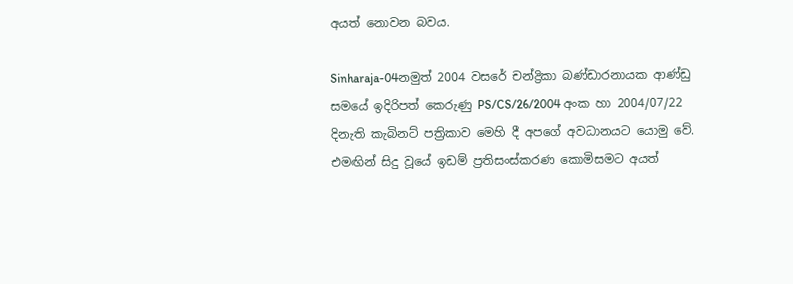අයත් නොවන බවය.

Sinharaja-04නමුත් 2004 වසරේ චන්ද්‍රිකා බණ්ඩාරනායක ආණ්ඩු සමයේ ඉදිරිපත් කෙරුණු PS/CS/26/2004 අංක හා 2004/07/22 දිනැති කැබිනට් පත්‍රිකාව මෙහි දී අපගේ අවධානයට යොමු වේ. එමඟින් සිදු වූයේ ඉඩම් ප්‍රතිසංස්කරණ කොමිසමට අයත්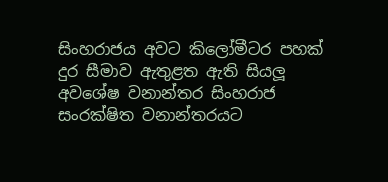සිංහරාජය අවට කිලෝමීටර පහක් දුර සීමාව ඇතුළත ඇති සියලූ අවශේෂ වනාන්තර සිංහරාජ සංරක්ෂිත වනාන්තරයට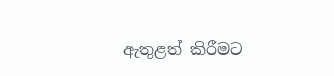ඇතුළත් කිරීමට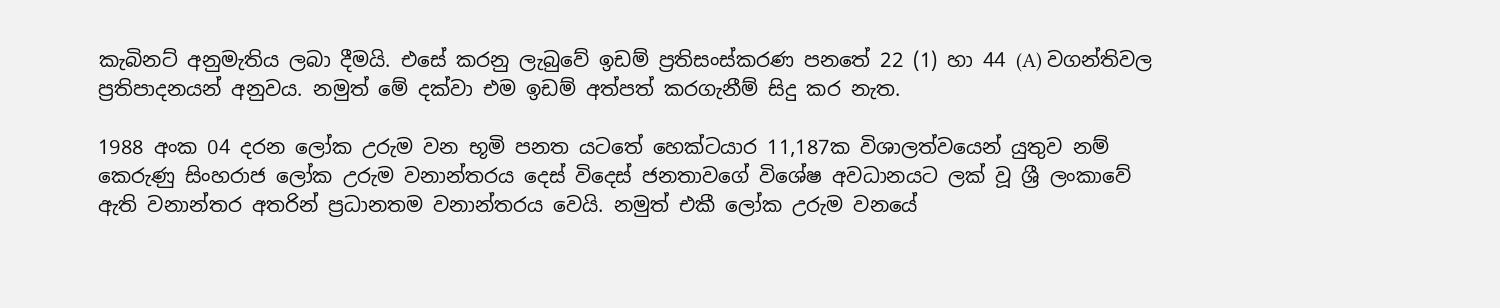කැබිනට් අනුමැතිය ලබා දීමයි. එසේ කරනු ලැබුවේ ඉඩම් ප්‍රතිසංස්කරණ පනතේ 22 (1) හා 44 (A) වගන්තිවල ප්‍රතිපාදනයන් අනුවය. නමුත් මේ දක්වා එම ඉඩම් අත්පත් කරගැනීම් සිදු කර නැත.

1988 අංක 04 දරන ලෝක උරුම වන භූමි පනත යටතේ හෙක්ටයාර 11,187ක විශාලත්වයෙන් යුතුව නම් කෙරුණු සිංහරාජ ලෝක උරුම වනාන්තරය දෙස් විදෙස් ජනතාවගේ විශේෂ අවධානයට ලක් වූ ශ්‍රී ලංකාවේ ඇති වනාන්තර අතරින් ප්‍රධානතම වනාන්තරය වෙයි. නමුත් එකී ලෝක උරුම වනයේ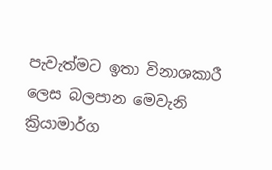පැවැත්මට ඉතා විනාශකාරී ලෙස බලපාන මෙවැනි ක්‍රියාමාර්ග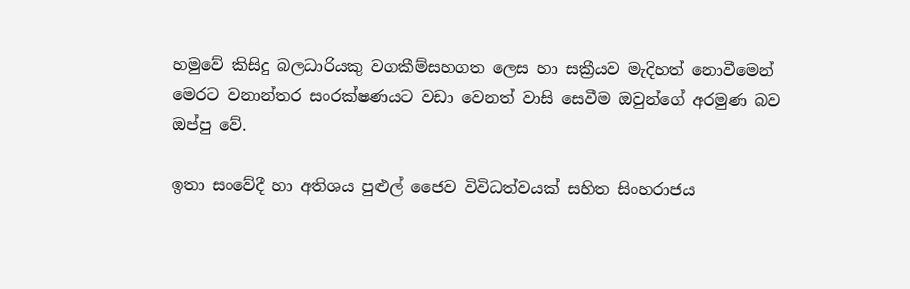හමුවේ කිසිදු බලධාරියකු වගකීම්සහගත ලෙස හා සක්‍රීයව මැදිහත් නොවීමෙන් මෙරට වනාන්තර සංරක්ෂණයට වඩා වෙනත් වාසි සෙවීම ඔවුන්ගේ අරමුණ බව ඔප්පු වේ.

ඉතා සංවේදී හා අතිශය පුළුල් ජෛව විවිධත්වයක් සහිත සිංහරාජය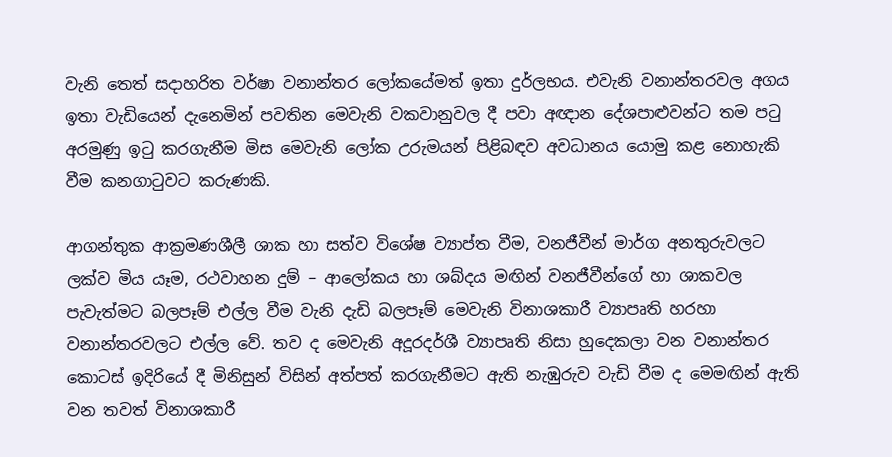වැනි තෙත් සදාහරිත වර්ෂා වනාන්තර ලෝකයේමත් ඉතා දුර්ලභය. එවැනි වනාන්තරවල අගය ඉතා වැඩියෙන් දැනෙමින් පවතින මෙවැනි වකවානුවල දී පවා අඥාන දේශපාළුවන්ට තම පටු අරමුණු ඉටු කරගැනීම මිස මෙවැනි ලෝක උරුමයන් පිළිබඳව අවධානය යොමු කළ නොහැකි වීම කනගාටුවට කරුණකි.

ආගන්තුක ආක්‍රමණශීලී ශාක හා සත්ව විශේෂ ව්‍යාප්ත වීම, වනජීවීන් මාර්ග අනතුරුවලට ලක්ව මිය යෑම, රථවාහන දුම් – ආලෝකය හා ශබ්දය මඟින් වනජීවීන්ගේ හා ශාකවල පැවැත්මට බලපෑම් එල්ල වීම වැනි දැඩි බලපෑම් මෙවැනි විනාශකාරී ව්‍යාපෘති හරහා වනාන්තරවලට එල්ල වේ. තව ද මෙවැනි අදූරදර්ශී ව්‍යාපෘති නිසා හුදෙකලා වන වනාන්තර කොටස් ඉදිරියේ දී මිනිසුන් විසින් අත්පත් කරගැනීමට ඇති නැඹුරුව වැඩි වීම ද මෙමඟින් ඇති වන තවත් විනාශකාරී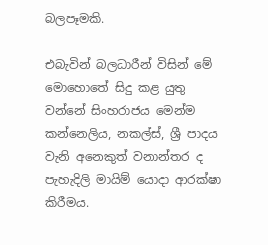බලපෑමකි.

එබැවින් බලධාරීන් විසින් මේ මොහොතේ සිදු කළ යුතු වන්නේ සිංහරාජය මෙන්ම කන්නෙලිය, නකල්ස්, ශ්‍රී පාදය වැනි අනෙකුත් වනාන්තර ද පැහැදිලි මායිම් යොදා ආරක්ෂා කිරීමය.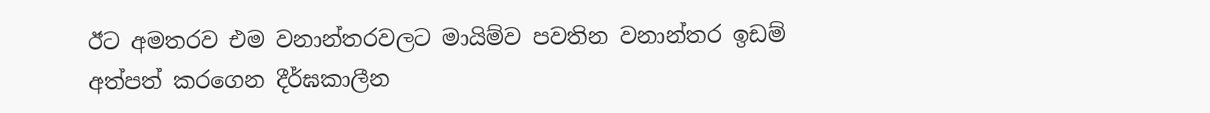ඊට අමතරව එම වනාන්තරවලට මායිම්ව පවතින වනාන්තර ඉඩම් අත්පත් කරගෙන දීර්ඝකාලීන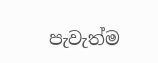පැවැත්ම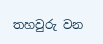තහවුරු වන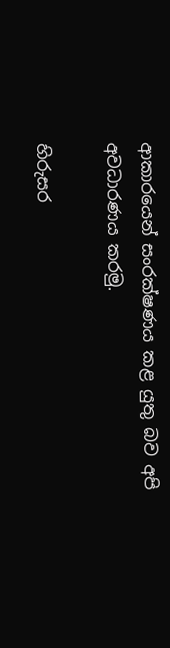ආකාරයෙන් සංරක්ෂණය කළ යුතු බව අපි අවධාරණය කරමු.

හිරුසර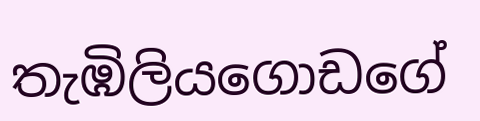තැඹිලියගොඩගේ